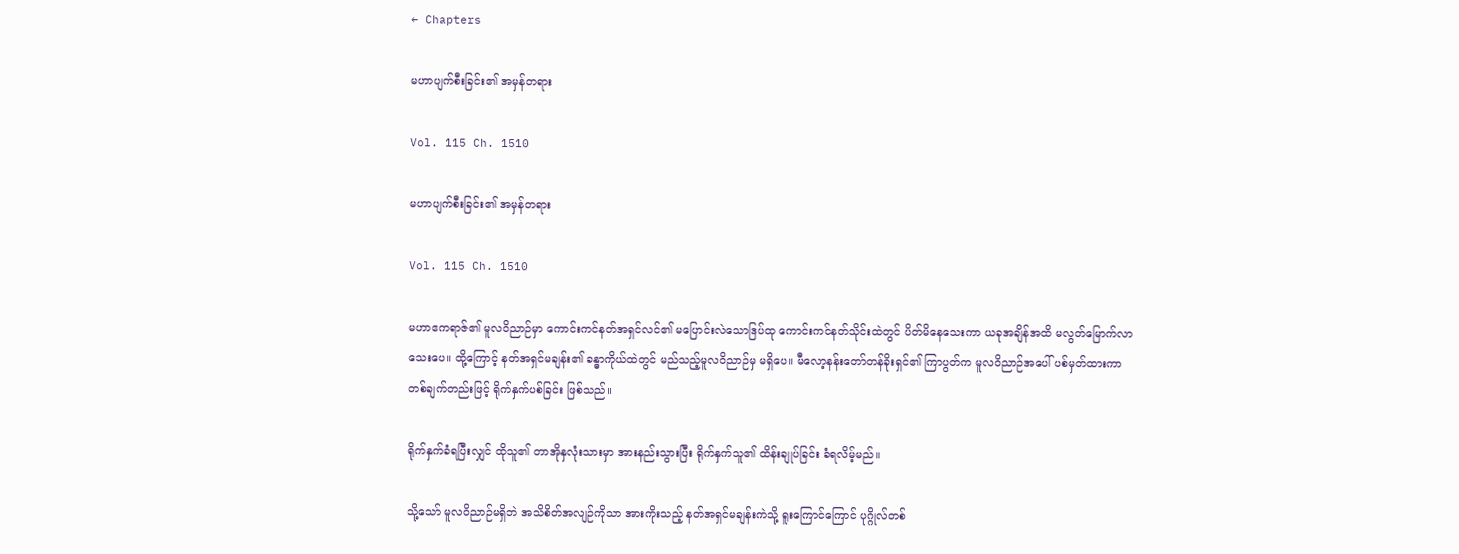← Chapters

မဟာပျက်စီးခြင်း၏ အမှန်တရား

Vol. 115 Ch. 1510

မဟာပျက်စီးခြင်း၏ အမှန်တရား

Vol. 115 Ch. 1510

မဟာဧကရာဇ်၏ မူလဝိညာဉ်မှာ ကောင်းကင်နတ်အရှင်လင်၏ မပြောင်းလဲသောဒြပ်ထု ကောင်းကင်နတ်သိုင်းထဲတွင် ပိတ်မိနေသေးကာ ယခုအချိန်အထိ မလွတ်မြောက်လာသေးပေ။ ထို့ကြောင့် နတ်အရှင်မချန်း၏ ခန္ဓာကိုယ်ထဲတွင် မည်သည့်မူလဝိညာဉ်မှ မရှိပေ။ မီလော့နန်းတော်တန်ခိုးရှင်၏ ကြာပွတ်က မူလဝိညာဉ်အပေါ် ပစ်မှတ်ထားကာ တစ်ချက်တည်းဖြင့် ရိုက်နှက်ပစ်ခြင်း ဖြစ်သည်။

ရိုက်နှက်ခံရပြီးလျှင် ထိုသူ၏ တာအိုနှလုံးသားမှာ အားနည်းသွားပြီး ရိုက်နှက်သူ၏ ထိန်းချုပ်ခြင်း ခံရလိမ့်မည်။

သို့သော် မူလဝိညာဉ်မရှိဘဲ အသိစိတ်အလျဉ်ကိုသာ အားကိုးသည့် နတ်အရှင်မချန်းကဲသို့ ရူးကြောင်ကြောင် ပုဂ္ဂိုလ်တစ်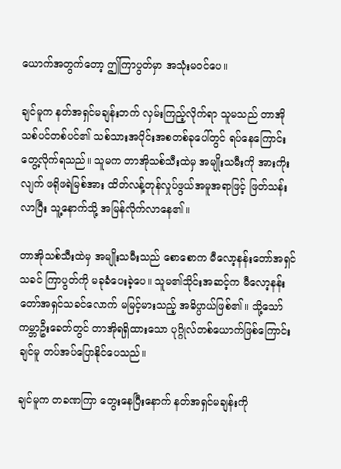ယောက်အတွက်တော့ ဤကြာပွတ်မှာ အသုံးမဝင်ပေ။

ချင်မူက နတ်အရှင်မချန်းဘက် လှမ်းကြည့်လိုက်ရာ သူမသည် တာအိုသစ်ပင်တစ်ပင်၏ သစ်သားအပိုင်းအစတစ်ခုပေါ်တွင် ရပ်နေကြောင်း တွေ့လိုက်ရသည်။ သူမက တာအိုသစ်သီးထဲမှ အမျိုးသမီးကို အားကိုးလျက် ဖရိုဖရဲမြစ်အား ထိတ်လန့်တုန်လှုပ်ဖွယ်အမူအရာဖြင့် ဖြတ်သန်းလာပြီး သူ့နောက်သို့ အမြန်လိုက်လာနေ၏။

တာအိုသစ်သီးထဲမှ အမျိုးသမီးသည် စောစောက မီလော့နန်းတော်အရှင်သခင် ကြာပွတ်ကို မခုခံပေးခဲ့ပေ။ သူမ၏သိုင်းအဆင့်က မီလော့နန်းတော်အရှင်သခင်လောက် မမြင့်မားသည့် အဓိပ္ပာယ်ဖြစ်၏။ သို့သော် ကမ္ဘာဦးခေတ်တွင် တာအိုရရှိထားသော ပုဂ္ဂိုလ်တစ်ယောက်ဖြစ်ကြောင်း ချင်မူ တပ်အပ်ပြောနိုင်ပေသည်။

ချင်မူက တခဏကြာ တွေးနေပြီးနောက် နတ်အရှင်မချန်းကို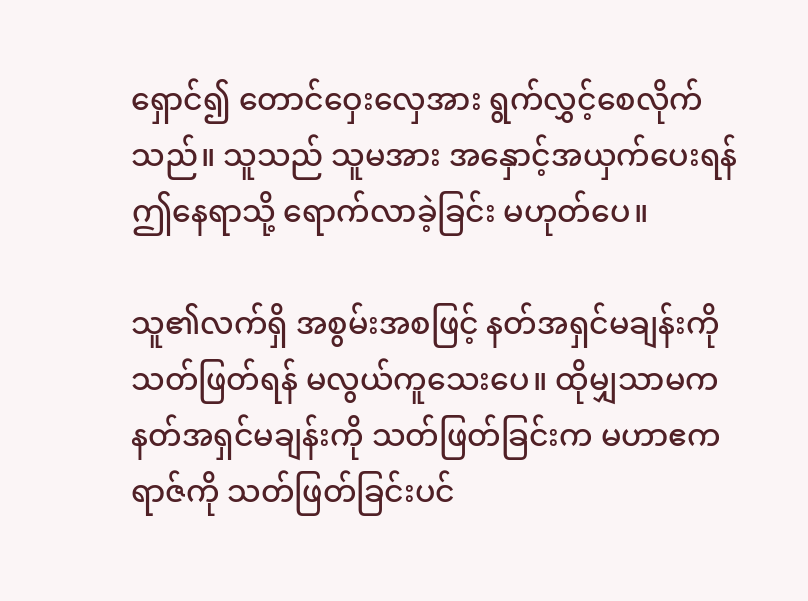ရှောင်၍ ‌တောင်ဝှေးလှေအား ရွက်လွှင့်စေလိုက်သည်။ သူသည် သူမအား အနှောင့်အယှက်ပေးရန် ဤနေရာသို့ ရောက်လာခဲ့ခြင်း မဟုတ်ပေ။

သူ၏လက်ရှိ အစွမ်းအစဖြင့် နတ်အရှင်မချန်းကို သတ်ဖြတ်ရန် မလွယ်ကူသေးပေ။ ထိုမျှသာမက နတ်အရှင်မချန်းကို သတ်ဖြတ်ခြင်းက မဟာဧကရာဇ်ကို သတ်ဖြတ်ခြင်းပင်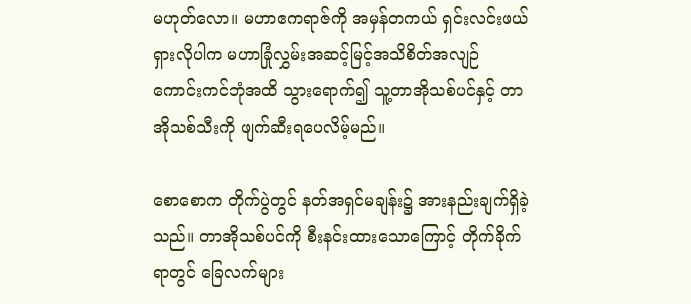မဟုတ်လော။ မဟာဧကရာဇ်ကို အမှန်တကယ် ရှင်းလင်းဖယ်ရှားလိုပါက မဟာခြုံလွှမ်းအဆင့်မြင့်အသိစိတ်အလျဉ် ကောင်းကင်ဘုံအထိ သွားရောက်၍ သူ့တာအိုသစ်ပင်နှင့် တာအိုသစ်သီးကို ဖျက်ဆီးရပေလိမ့်မည်။

စောစောက တိုက်ပွဲတွင် နတ်အရှင်မချန်း၌ အားနည်းချက်ရှိခဲ့သည်။ တာအိုသစ်ပင်ကို စီးနင်းထားသောကြောင့် တိုက်ခိုက်ရာတွင် ခြေလက်များ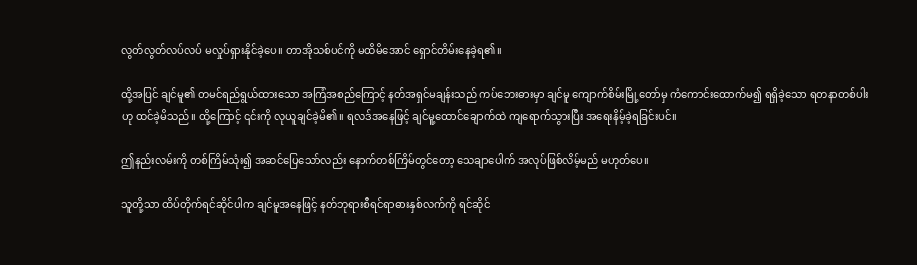လွတ်လွတ်လပ်လပ် မလှုပ်ရှားနိုင်ခဲ့ပေ။ တာအိုသစ်ပင်ကို မထိမိအောင် ရှောင်တိမ်းနေခဲ့ရ၏။

ထို့အပြင် ချင်မူ၏ တမင်ရည်ရွယ်ထားသော အကြံအစည်ကြောင့် နတ်အရှင်မချန်းသည် ကပ်ဘေးဓားမှာ ချင်မူ ကျောက်စိမ်းမြို့တော်မှ ကံကောင်းထောက်မ၍ ရရှိခဲ့သော ရတနာတစ်ပါးဟု ထင်ခဲ့မိသည်။ ထို့ကြောင့် ၎င်းကို လုယူချင်ခဲ့မိ၏။ ရလဒ်အနေဖြင့် ချင်မူ့ထောင်ချောက်ထဲ ကျရောက်သွားပြီး အရေးနိမ့်ခဲ့ရခြင်းပင်။

ဤနည်းလမ်းကို တစ်ကြိမ်သုံး၍ အဆင်ပြေသော်လည်း နောက်တစ်ကြိမ်တွင်တော့ သေချာပေါက် အလုပ်ဖြစ်လိမ့်မည် မဟုတ်ပေ။

သူတို့သာ ထိပ်တိုက်ရင်ဆိုင်ပါက ချင်မူအနေဖြင့် နတ်ဘုရားစီရင်ရာဓားနှစ်လက်ကို ရင်ဆိုင်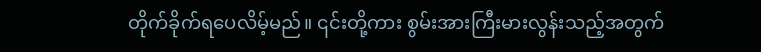တိုက်ခိုက်ရပေလိမ့်မည်။ ၎င်းတို့ကား စွမ်းအားကြီးမားလွန်းသည့်အတွက်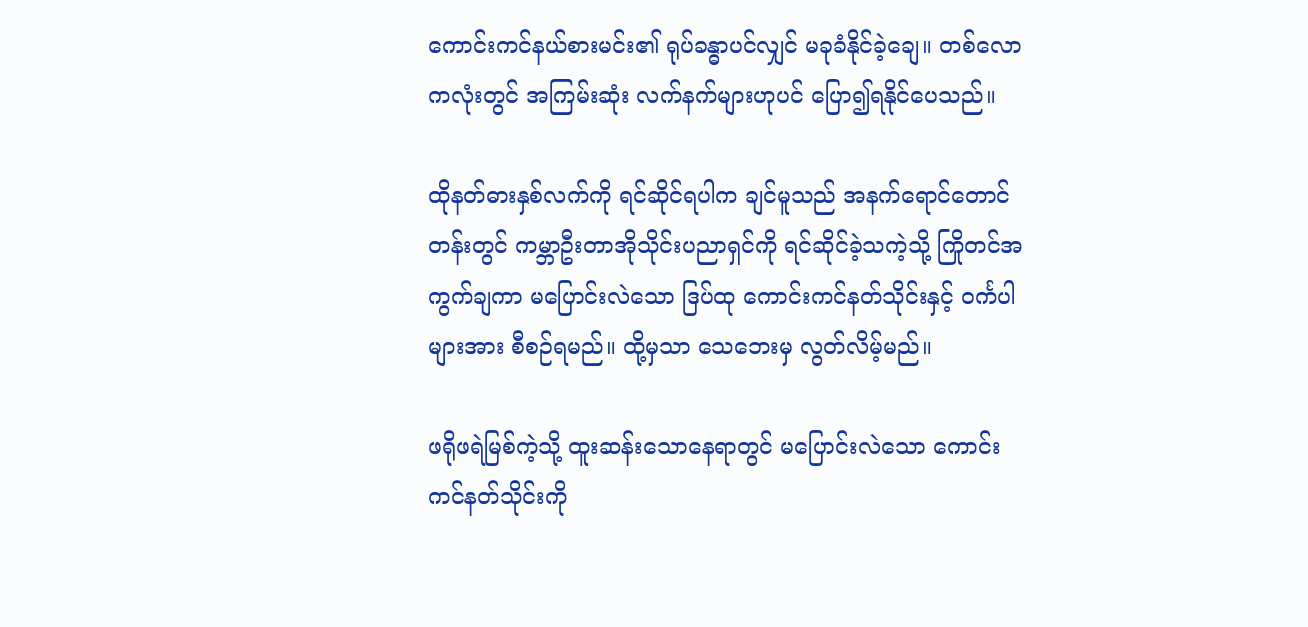ကောင်းကင်နယ်စားမင်း၏ ရုပ်ခန္ဓာပင်လျှင် မခုခံနိုင်ခဲ့ချေ။ တစ်လောကလုံးတွင် အကြမ်းဆုံး လက်နက်များဟုပင် ပြော၍ရနိုင်ပေသည်။

ထိုနတ်ဓားနှစ်လက်ကို ရင်ဆိုင်ရပါက ချင်မူသည် အနက်ရောင်တောင်တန်းတွင် ကမ္ဘာဦးတာအိုသိုင်းပညာရှင်ကို ရင်ဆိုင်ခဲ့သကဲ့သို့ ကြိုတင်အကွက်ချကာ မပြောင်းလဲသော ဒြပ်ထု ကောင်းကင်နတ်သိုင်းနှင့် ဝင်္ကပါများအား စီစဉ်ရမည်။ ထို့မှသာ သေဘေးမှ လွတ်လိမ့်မည်။

ဖရိုဖရဲမြစ်ကဲ့သို့ ထူးဆန်းသောနေရာတွင် မပြောင်းလဲသော ကောင်းကင်နတ်သိုင်းကို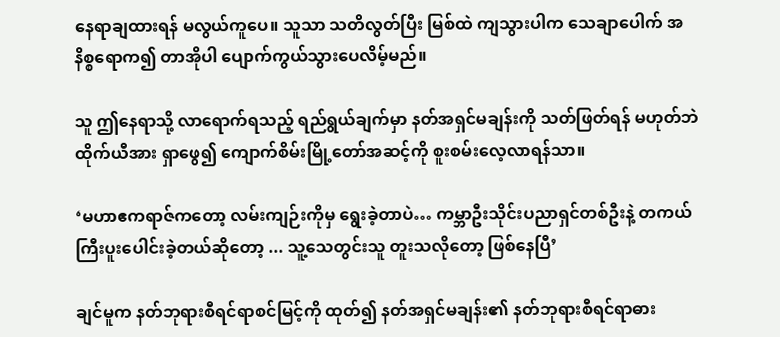နေရာချထားရန် မလွယ်ကူပေ။ သူသာ သတိလွတ်ပြီး မြစ်ထဲ ကျသွားပါက သေချာပေါက် အနိစ္စရောက၍ တာအိုပါ ပျောက်ကွယ်သွားပေလိမ့်မည်။

သူ ဤနေရာသို့ လာရောက်ရသည့် ရည်ရွယ်ချက်မှာ နတ်အရှင်မချန်းကို သတ်ဖြတ်ရန် မဟုတ်ဘဲ ထိုက်ယီအား ရှာဖွေ၍ ကျောက်စိမ်းမြို့တော်အဆင့်ကို စူးစမ်းလေ့လာရန်သာ။

‘မဟာဧကရာဇ်ကတော့ လမ်းကျဉ်းကိုမှ ရွေးခဲ့တာပဲ… ကမ္ဘာဦးသိုင်းပညာရှင်တစ်ဦးနဲ့ တကယ်ကြီးပူးပေါင်းခဲ့တယ်ဆိုတော့ ... သူ့သေတွင်းသူ တူးသလိုတော့ ဖြစ်နေပြီ’

ချင်မူက နတ်ဘုရားစီရင်ရာစင်မြင့်ကို ထုတ်၍ နတ်အရှင်မချန်း၏ နတ်ဘုရားစီရင်ရာဓား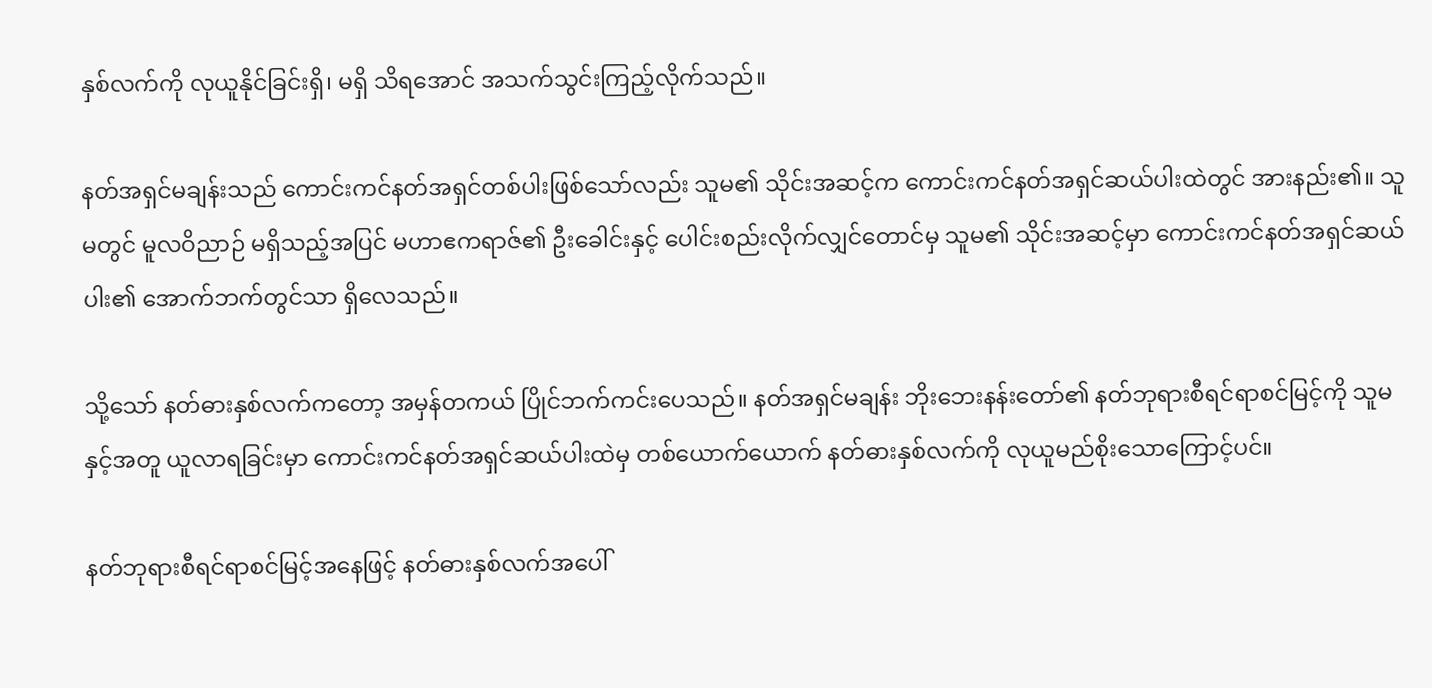နှစ်လက်ကို လုယူနိုင်ခြင်းရှိ၊ မရှိ သိရအောင် အသက်သွင်းကြည့်လိုက်သည်။

နတ်အရှင်မချန်းသည် ကောင်းကင်နတ်အရှင်တစ်ပါးဖြစ်သော်လည်း သူမ၏ သိုင်းအဆင့်က ကောင်းကင်နတ်အရှင်ဆယ်ပါးထဲတွင် အားနည်း၏။ သူမတွင် မူလဝိညာဉ် မရှိသည့်အပြင် မဟာဧကရာဇ်၏ ဦးခေါင်းနှင့် ပေါင်းစည်းလိုက်လျှင်တောင်မှ သူမ၏ သိုင်းအဆင့်မှာ ကောင်းကင်နတ်အရှင်ဆယ်ပါး၏ အောက်ဘက်တွင်သာ ရှိလေသည်။

သို့သော် နတ်ဓားနှစ်လက်ကတော့ အမှန်တကယ် ပြိုင်ဘက်ကင်းပေသည်။ နတ်အရှင်မချန်း ဘိုးဘေးနန်းတော်၏ နတ်ဘုရားစီရင်ရာစင်မြင့်ကို သူမနှင့်အတူ ယူလာရခြင်းမှာ ကောင်းကင်နတ်အရှင်ဆယ်ပါးထဲမှ တစ်ယောက်ယောက် နတ်ဓားနှစ်လက်ကို လုယူမည်စိုးသောကြောင့်ပင်။

နတ်ဘုရားစီရင်ရာစင်မြင့်အနေဖြင့် နတ်ဓားနှစ်လက်အပေါ်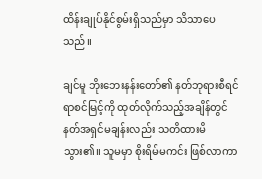ထိန်းချုပ်နိုင်စွမ်းရှိသည်မှာ သိသာပေသည်။

ချင်မူ ဘိုးဘေးနန်းတော်၏ နတ်ဘုရားစီရင်ရာစင်မြင့်ကို ထုတ်လိုက်သည့်အချိန်တွင် နတ်အရှင်မချန်းလည်း သတိထားမိသွား၏။ သူမမှာ စိုးရိမ်မကင်း ဖြစ်လာကာ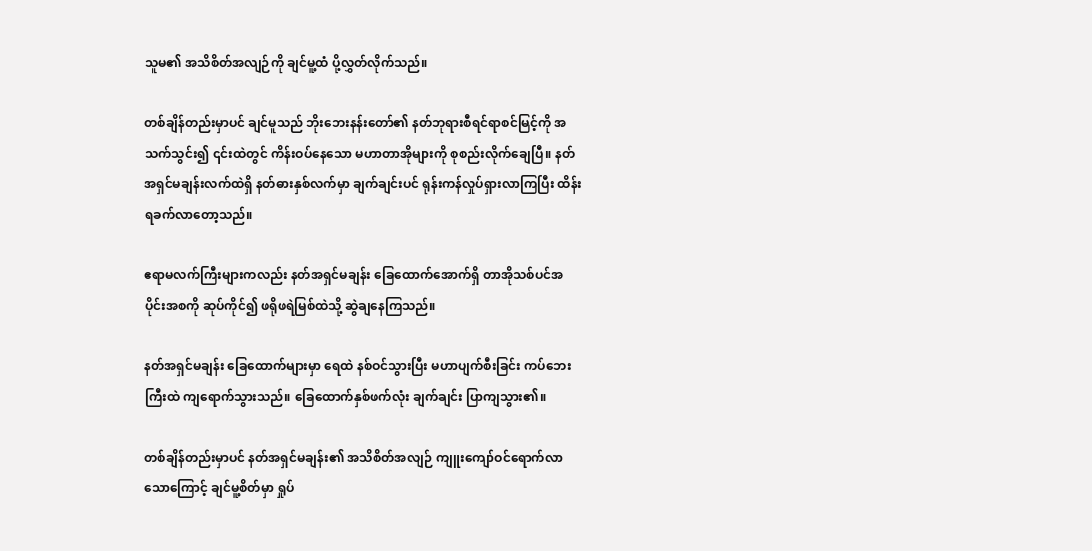သူမ၏ အသိစိတ်အလျဉ်ကို ချင်မူ့ထံ ပို့လွှတ်လိုက်သည်။

တစ်ချိန်တည်းမှာပင် ချင်မူသည် ဘိုးဘေးနန်းတော်၏ နတ်ဘုရားစီရင်ရာစင်မြင့်ကို အသက်သွင်း၍ ၎င်းထဲတွင် ကိန်းဝပ်နေသော မဟာတာအိုများကို စုစည်းလိုက်ချေပြီ။ နတ်အရှင်မချန်းလက်ထဲရှိ နတ်ဓားနှစ်လက်မှာ ချက်ချင်းပင် ရုန်းကန်လှုပ်ရှားလာကြပြီး ထိန်းရခက်လာတော့သည်။

ဧရာမလက်ကြီးများကလည်း နတ်အရှင်မချန်း ခြေထောက်အောက်ရှိ တာအိုသစ်ပင်အပိုင်းအစကို ဆုပ်ကိုင်၍ ဖရိုဖရဲမြစ်ထဲသို့ ဆွဲချနေကြသည်။

နတ်အရှင်မချန်း ခြေထောက်များမှာ ရေထဲ နစ်ဝင်သွားပြီး မဟာပျက်စီးခြင်း ကပ်ဘေးကြီးထဲ ကျရောက်သွားသည်။ ခြေထောက်နှစ်ဖက်လုံး ချက်ချင်း ပြာကျသွား၏။

တစ်ချိန်တည်းမှာပင် နတ်အရှင်မချန်း၏ အသိစိတ်အလျဉ် ကျူးကျော်ဝင်ရောက်လာသောကြောင့် ချင်မူ့စိတ်မှာ ရှုပ်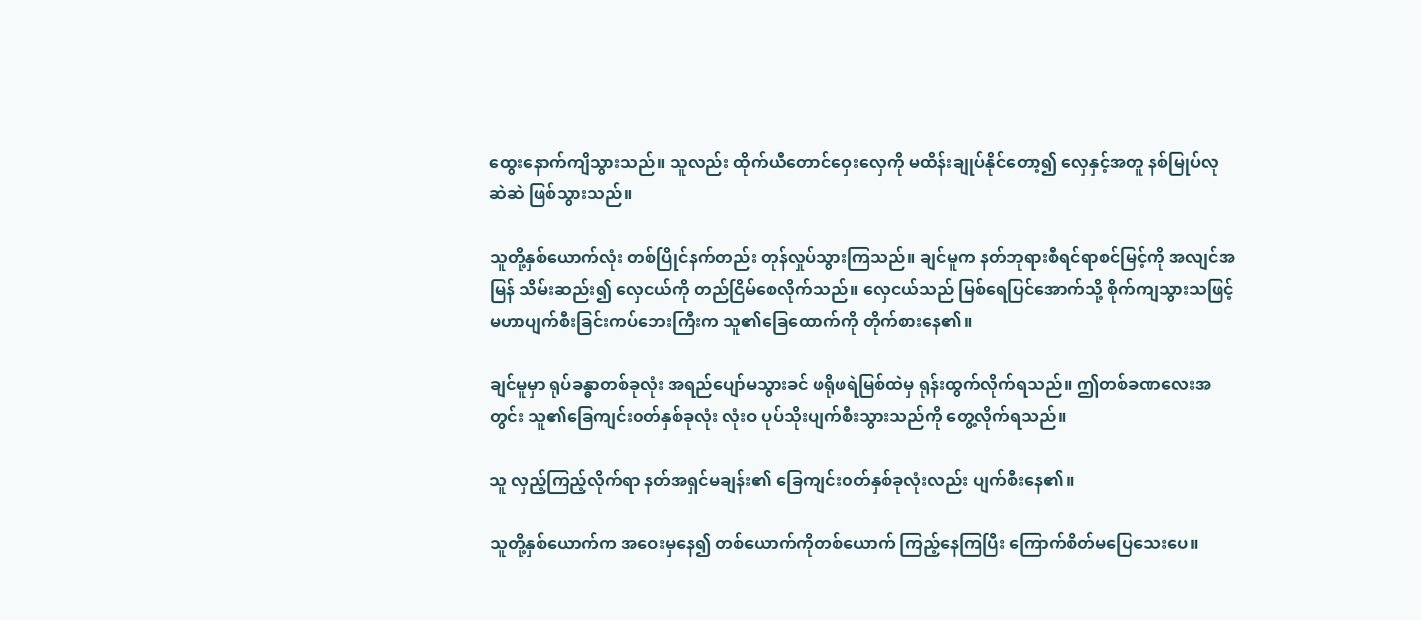ထွေးနောက်ကျိသွားသည်။ သူလည်း ထိုက်ယီတောင်ဝှေးလှေကို မထိန်းချုပ်နိုင်တော့၍ လှေနှင့်အတူ နစ်မြုပ်လုဆဲဆဲ ဖြစ်သွားသည်။

သူတို့နှစ်ယောက်လုံး တစ်ပြိုင်နက်တည်း တုန်လှုပ်သွားကြသည်။ ချင်မူက နတ်ဘုရားစီရင်ရာစင်မြင့်ကို အလျင်အမြန် သိမ်းဆည်း၍ လှေငယ်ကို တည်ငြိမ်စေလိုက်သည်။ လှေငယ်သည် မြစ်ရေပြင်အောက်သို့ စိုက်ကျသွားသဖြင့် မဟာပျက်စီးခြင်းကပ်ဘေးကြီးက သူ၏ခြေထောက်ကို တိုက်စားနေ၏။

ချင်မူမှာ ရုပ်ခန္ဓာတစ်ခုလုံး အရည်ပျော်မသွားခင် ဖရိုဖရဲမြစ်ထဲမှ ရုန်းထွက်လိုက်ရသည်။ ဤတစ်ခဏလေးအတွင်း သူ၏ခြေကျင်း၀တ်နှစ်ခုလုံး လုံးဝ ပုပ်သိုးပျက်စီးသွားသည်ကို တွေ့လိုက်ရသည်။

သူ လှည့်ကြည့်လိုက်ရာ နတ်အရှင်မချန်း၏ ခြေကျင်း၀တ်နှစ်ခုလုံးလည်း ပျက်စီးနေ၏။

သူတို့နှစ်ယောက်က အဝေးမှနေ၍ တစ်ယောက်ကိုတစ်ယောက် ကြည့်နေကြပြီး ကြောက်စိတ်မပြေသေးပေ။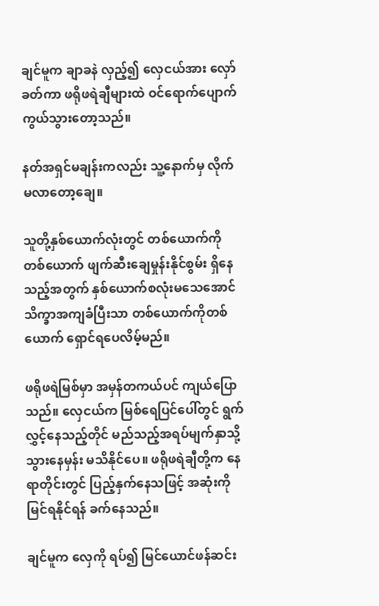ချင်မူက ချာခနဲ လှည့်၍ လှေငယ်အား လှော်ခတ်ကာ ဖရိုဖရဲချီများထဲ ဝင်ရောက်ပျောက်ကွယ်သွားတော့သည်။

နတ်အရှင်မချန်းကလည်း သူ့နောက်မှ လိုက်မလာတော့ချေ။

သူတို့နှစ်ယောက်လုံးတွင် တစ်ယောက်ကိုတစ်ယောက် ဖျက်ဆီးချေမှုန်းနိုင်စွမ်း ရှိနေသည့်အတွက် နှစ်ယောက်စလုံးမသေအောင် သိက္ခာအကျခံပြီးသာ တစ်ယောက်ကိုတစ်ယောက် ရှောင်ရပေလိမ့်မည်။

ဖရိုဖရဲမြစ်မှာ အမှန်တကယ်ပင် ကျယ်ပြောသည်။ လှေငယ်က မြစ်ရေပြင်ပေါ်တွင် ရွက်လွှင့်နေသည့်တိုင် မည်သည့်အရပ်မျက်နှာသို့ သွားနေမှန်း မသိနိုင်ပေ။ ဖရိုဖရဲချီတို့က နေရာတိုင်းတွင် ပြည့်နှက်နေသဖြင့် အဆုံးကို မြင်ရနိုင်ရန် ခက်နေသည်။

ချင်မူက လှေကို ရပ်၍ မြင်ယောင်ဖန်ဆင်း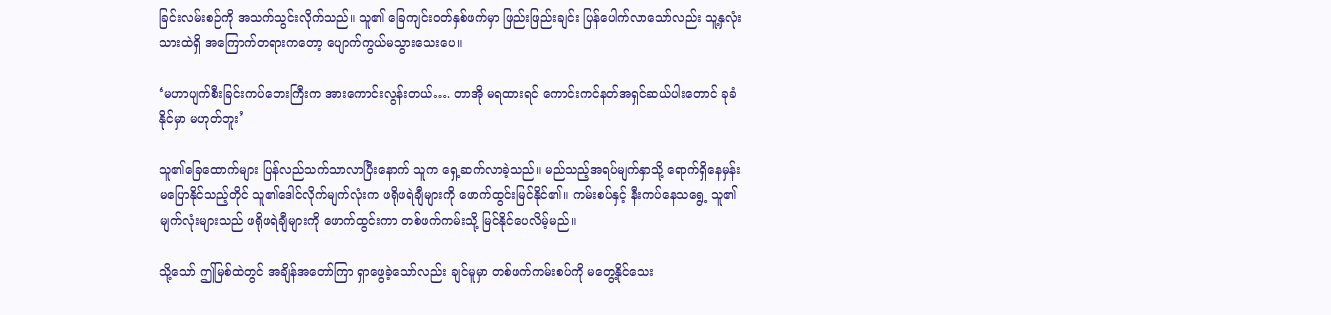ခြင်းလမ်းစဉ်ကို အသက်သွင်းလိုက်သည်။ သူ၏ ခြေကျင်း၀တ်နှစ်ဖက်မှာ ဖြည်းဖြည်းချင်း ပြန်ပေါက်လာသော်လည်း သူ့နှလုံးသားထဲရှိ အကြောက်တရားကတော့ ပျောက်ကွယ်မသွားသေးပေ။

‘မဟာပျက်စီးခြင်းကပ်‌ဘေးကြီးက အားကောင်းလွန်းတယ်…. တာအို မရထားရင် ကောင်းကင်နတ်အရှင်ဆယ်ပါးတောင် ခုခံနိုင်မှာ မဟုတ်ဘူး’

သူ၏ခြေထောက်များ ပြန်လည်သက်သာလာပြီးနောက် သူက ရှေ့ဆက်လာခဲ့သည်။ မည်သည့်အရပ်မျက်နှာသို့ ရောက်ရှိနေမှန်း မပြောနိုင်သည့်တိုင် သူ၏ဒေါင်လိုက်မျက်လုံးက ဖရိုဖရဲချီများကို ဖောက်ထွင်းမြင်နိုင်၏။ ကမ်းစပ်နှင့် နီးကပ်နေသရွေ့ သူ၏မျက်လုံးများသည် ဖရိုဖရဲချီများကို ဖောက်ထွင်းကာ တစ်ဖက်ကမ်းသို့ မြင်နိုင်ပေလိမ့်မည်။

သို့သော် ဤမြစ်ထဲတွင် အချိန်အတော်ကြာ ရှာဖွေခဲ့သော်လည်း ချင်မူမှာ တစ်ဖက်ကမ်းစပ်ကို မတွေ့နိုင်သေး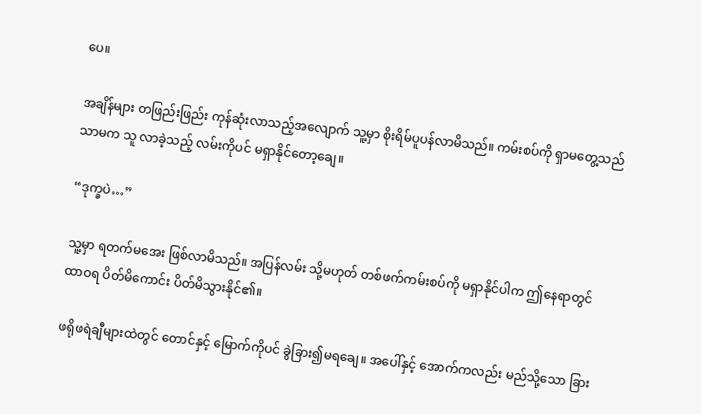ပေ။

အချိန်များ တဖြည်းဖြည်း ကုန်ဆုံးလာသည့်အလျောက် သူ့မှာ စိုးရိမ်ပူပန်လာမိသည်။ ကမ်းစပ်ကို ရှာမတွေ့သည်သာမက သူ လာခဲ့သည့် လမ်းကိုပင် မရှာနိုင်တော့ချေ။

“ဒုက္ခပဲ…”

သူ့မှာ ရတက်မအေး ဖြစ်လာမိသည်။ အပြန်လမ်း သို့မဟုတ် တစ်ဖက်ကမ်းစပ်ကို မရှာနိုင်ပါက ဤနေရာတွင် ထာဝရ ပိတ်မိကောင်း ပိတ်မိသွားနိုင်၏။

ဖရိုဖရဲချီများထဲတွင် တောင်နှင့် မြောက်ကိုပင် ခွဲခြား၍မရချေ။ အပေါ်နှင့် အောက်ကလည်း မည်သို့သော ခြား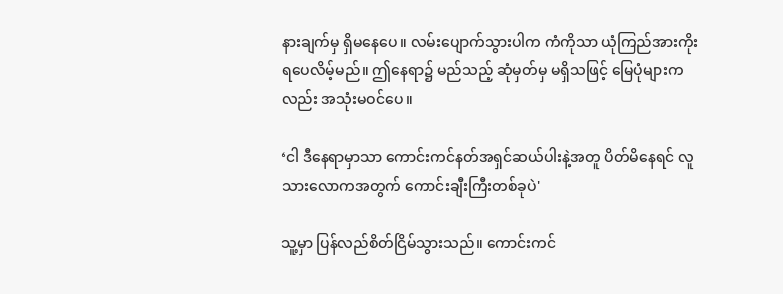နားချက်မှ ရှိမနေပေ။ လမ်းပျောက်သွားပါက ကံကိုသာ ယုံကြည်အားကိုးရပေလိမ့်မည်။ ဤနေရာ၌ မည်သည့် ဆုံမှတ်မှ မရှိသဖြင့် မြေပုံများကလည်း အသုံးမဝင်ပေ။

‘ငါ ဒီနေရာမှာသာ ကောင်းကင်နတ်အရှင်ဆယ်ပါးနဲ့အတူ ပိတ်မိနေရင် လူသားလောကအတွက် ကောင်းချီးကြီးတစ်ခုပဲ'

သူ့မှာ ပြန်လည်စိတ်ငြိမ်သွားသည်။ ကောင်းကင်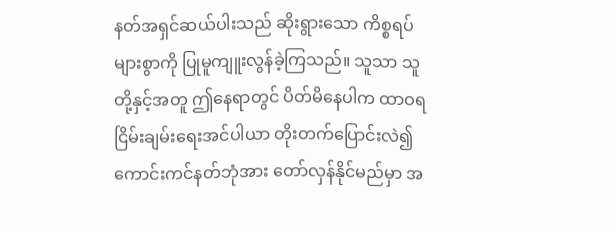နတ်အရှင်ဆယ်ပါးသည် ဆိုးရွားသော ကိစ္စရပ်များစွာကို ပြုမူကျူးလွန်ခဲ့ကြသည်။ သူသာ သူတို့နှင့်အတူ ဤနေရာတွင် ပိတ်မိနေပါက ထာဝရငြိမ်းချမ်းရေးအင်ပါယာ တိုးတက်ပြောင်းလဲ၍ ကောင်းကင်နတ်ဘုံအား တော်လှန်နိုင်မည်မှာ အ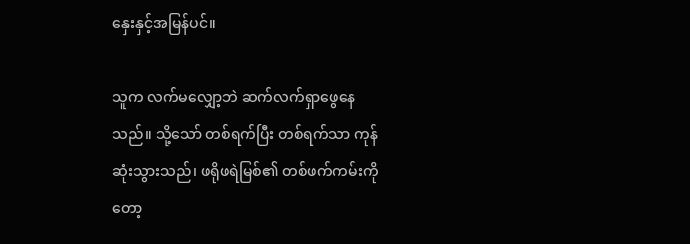နှေးနှင့်အမြန်ပင်။

သူက လက်မလျှော့ဘဲ ဆက်လက်ရှာဖွေနေသည်။ သို့သော် တစ်ရက်ပြီး တစ်ရက်သာ ကုန်ဆုံးသွားသည်၊ ဖရိုဖရဲမြစ်၏ တစ်ဖက်ကမ်းကိုတော့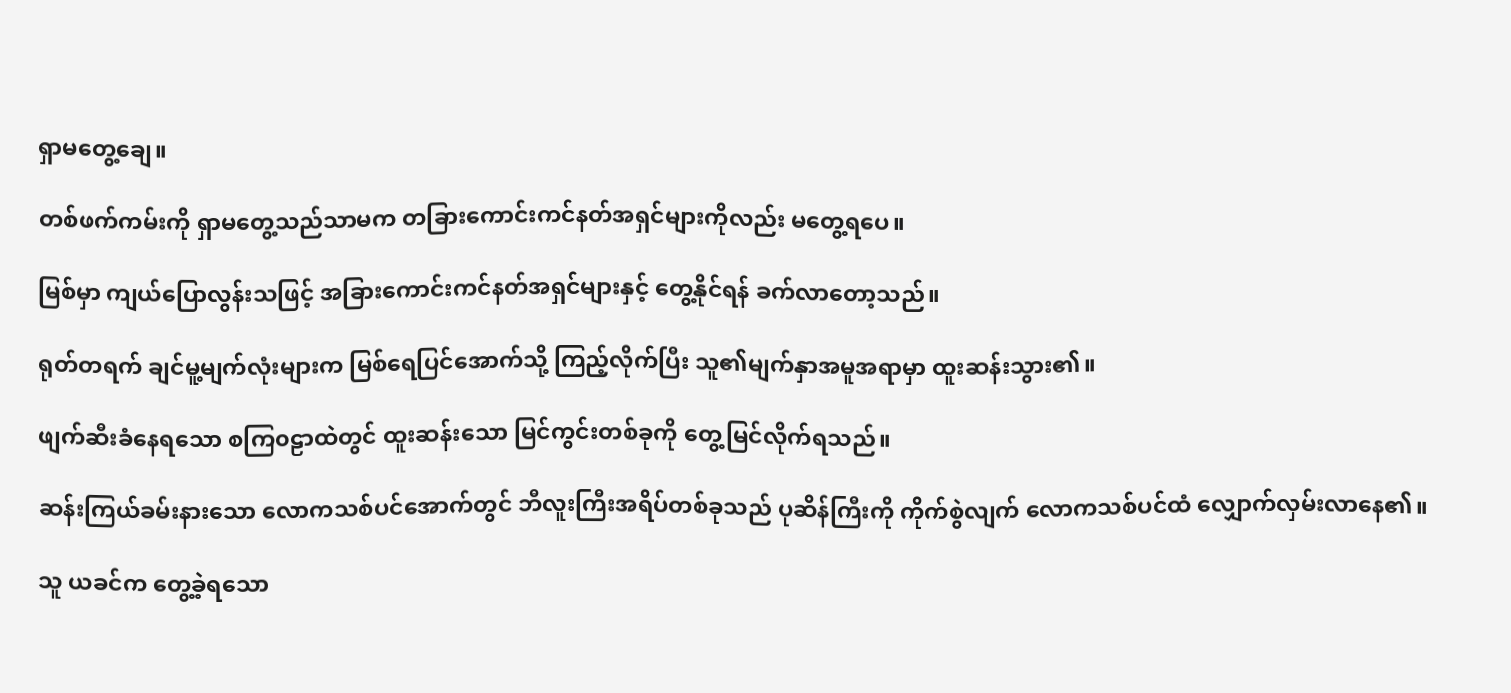ရှာမတွေ့ချေ။

တစ်ဖက်ကမ်းကို ရှာမတွေ့သည်သာမက တခြားကောင်းကင်နတ်အရှင်များကိုလည်း မတွေ့ရပေ။

မြစ်မှာ ကျယ်ပြောလွန်းသဖြင့် အခြားကောင်းကင်နတ်အရှင်များနှင့် တွေ့နိုင်ရန် ခက်လာတော့သည်။

ရုတ်တရက် ချင်မူ့မျက်လုံးများက မြစ်ရေပြင်အောက်သို့ ကြည့်လိုက်ပြီး သူ၏မျက်နှာအမူအရာမှာ ထူးဆန်းသွား၏။

ဖျက်ဆီးခံနေရသော စကြ၀ဠာထဲတွင် ထူးဆန်းသော မြင်ကွင်းတစ်ခုကို တွေ့မြင်လိုက်ရသည်။

ဆန်းကြယ်ခမ်းနားသော လောကသစ်ပင်အောက်တွင် ဘီလူးကြီးအရိပ်တစ်ခုသည် ပုဆိန်ကြီးကို ကိုက်စွဲလျက် လောကသစ်ပင်ထံ လျှောက်လှမ်းလာနေ၏။

သူ ယခင်က တွေ့ခဲ့ရသော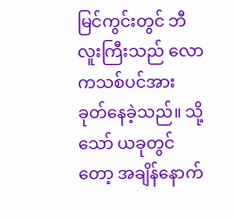မြင်ကွင်းတွင် ဘီလူးကြီးသည် လောကသစ်ပင်အား ခုတ်နေခဲ့သည်။ သို့သော် ယခုတွင်တော့ အချိန်နောက်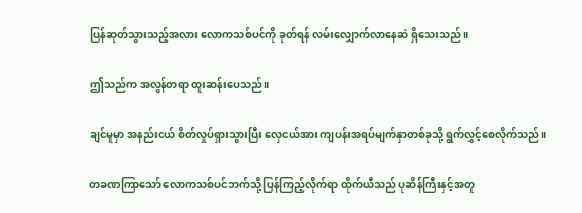ပြန်ဆုတ်သွားသည့်အလား လောကသစ်ပင်ကို ခုတ်ရန် လမ်းလျှောက်လာနေဆဲ ရှိသေးသည်။

ဤသည်က အလွန်တရာ ထူးဆန်းပေသည်။

ချင်မူမှာ အနည်းငယ် စိတ်လှုပ်ရှားသွားပြီး လှေငယ်အား ကျပန်းအရပ်မျက်နှာတစ်ခုသို့ ရွက်လွှင့်စေလိုက်သည်။

တခဏကြာသော် လောကသစ်ပင်ဘက်သို့ ပြန်ကြည့်လိုက်ရာ ထိုက်ယီသည် ပုဆိန်ကြီးနှင့်အတူ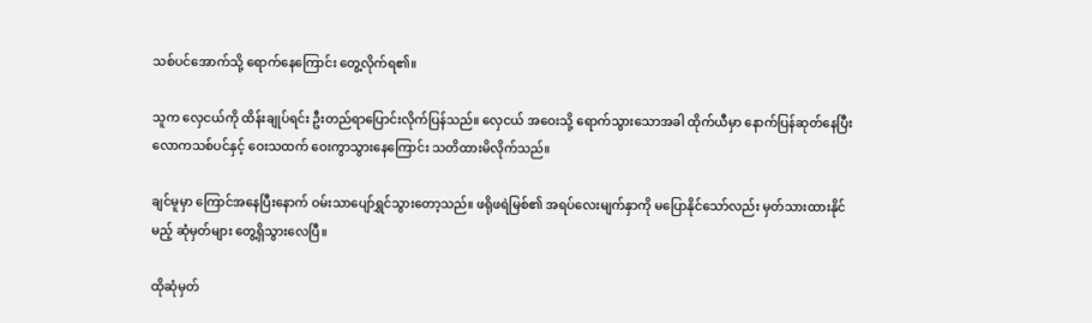သစ်ပင်အောက်သို့ ရောက်နေကြောင်း တွေ့လိုက်ရ၏။

သူက လှေငယ်ကို ထိန်းချုပ်ရင်း ဦးတည်ရာပြောင်းလိုက်ပြန်သည်။ လှေငယ် အဝေးသို့ ရောက်သွားသောအခါ ထိုက်ယီမှာ နောက်ပြန်ဆုတ်နေပြီး လောကသစ်ပင်နှင့် ဝေးသထက် ဝေးကွာသွားနေကြောင်း သတိထားမိလိုက်သည်။

ချင်မူမှာ ကြောင်အနေပြီးနောက် ဝမ်းသာပျော်ရွှင်သွားတော့သည်။ ဖရိုဖရဲမြစ်၏ အရပ်လေးမျက်နှာကို မပြောနိုင်သော်လည်း မှတ်သားထားနိုင်မည့် ဆုံမှတ်များ တွေ့ရှိသွားလေပြီ။

ထိုဆုံမှတ်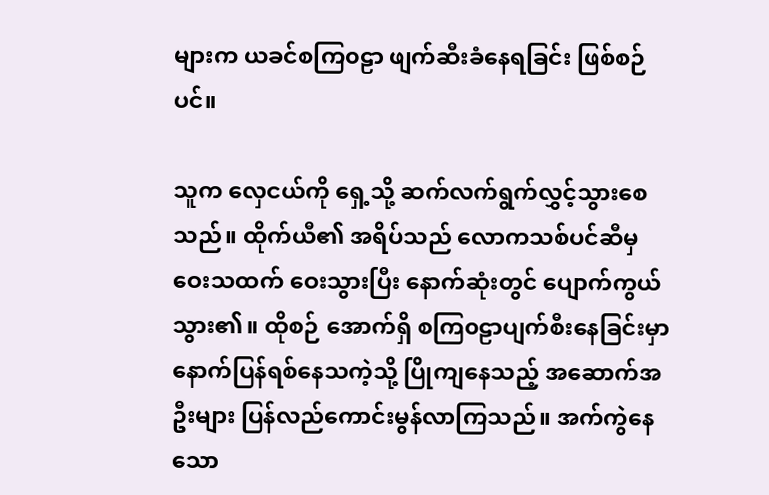များက ယခင်စကြ၀ဠာ ဖျက်ဆီးခံနေရခြင်း ဖြစ်စဉ်ပင်။

သူက လှေငယ်ကို ရှေ့သို့ ဆက်လက်ရွက်လွှင့်သွားစေသည်။ ထိုက်ယီ၏ အရိပ်သည် လောကသစ်ပင်ဆီမှ ဝေးသထက် ဝေးသွားပြီး နောက်ဆုံးတွင် ပျောက်ကွယ်သွား၏။ ထိုစဉ် အောက်ရှိ စကြ၀ဠာပျက်စီးနေခြင်းမှာ နောက်ပြန်ရစ်နေသကဲ့သို့ ပြိုကျနေသည့် အဆောက်အဦးများ ပြန်လည်ကောင်းမွန်လာကြသည်။ အက်ကွဲနေသော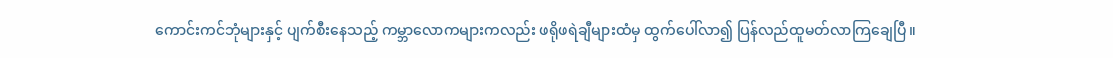ကောင်းကင်ဘုံများနှင့် ပျက်စီးနေသည့် ကမ္ဘာလောကများကလည်း ဖရိုဖရဲချီများထံမှ ထွက်ပေါ်လာ၍ ပြန်လည်ထူမတ်လာကြချေပြီ။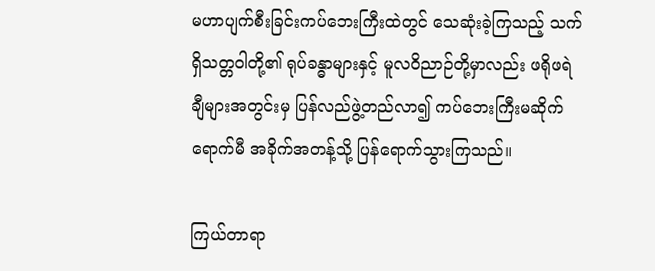မဟာပျက်စီးခြင်းကပ်ဘေးကြီးထဲတွင် သေဆုံးခဲ့ကြသည့် သက်ရှိသတ္တဝါတို့၏ ရုပ်ခန္ဓာများနှင့် မူလဝိညာဉ်တို့မှာလည်း ဖရိုဖရဲချီများအတွင်းမှ ပြန်လည်ဖွဲ့တည်လာ၍ ကပ်ဘေးကြီးမဆိုက်ရောက်မီ အခိုက်အတန့်သို့ ပြန်ရောက်သွားကြသည်။

ကြယ်တာရာ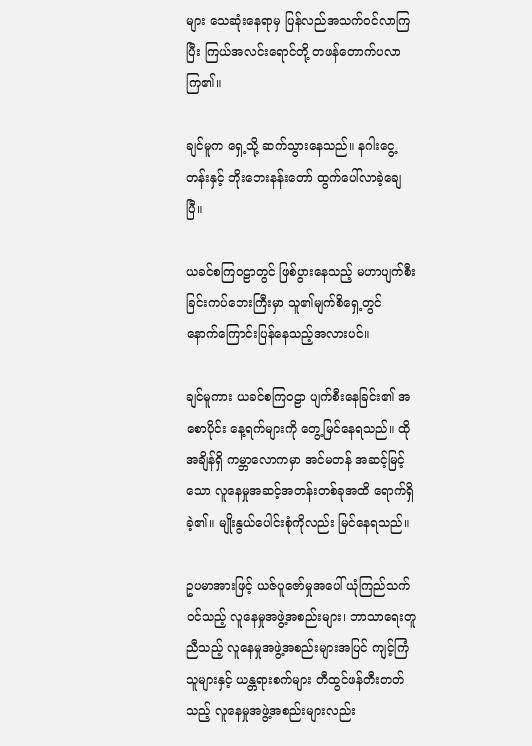များ သေဆုံးနေရာမှ ပြန်လည်အသက်ဝင်လာကြပြီး ကြယ်အလင်းရောင်တို့ တဖန်တောက်ပလာကြ၏။

ချင်မူက ရှေ့သို့ ဆက်သွားနေသည်။ နဂါးငွေ့တန်းနှင့် ဘိုးဘေးနန်းတော် ထွက်ပေါ်လာခဲ့ချေပြီ။

ယခင်စကြဝဠာတွင် ဖြစ်ပွားနေသည့် မဟာပျက်စီးခြင်းကပ်ဘေးကြီးမှာ သူ၏မျက်စိရှေ့တွင် နောက်ကြောင်းပြန်နေသည့်အလားပင်။

ချင်မူကား ယခင်စကြဝဠာ ပျက်စီးနေခြင်း၏ အစောပိုင်း နေ့ရက်များကို တွေ့မြင်နေရသည်။ ထိုအချိန်ရှိ ကမ္ဘာလောကမှာ အင်မတန် အဆင့်မြင့်သော လူနေမှုအဆင့်အတန်းတစ်ခုအထိ ရောက်ရှိခဲ့၏။ မျိုးနွယ်ပေါင်းစုံကိုလည်း မြင်နေရသည်။

ဥပမာအားဖြင့် ယဇ်ပူဇော်မှုအပေါ် ယုံကြည်သက်ဝင်သည့် လူနေမှုအဖွဲ့အစည်းများ၊ ဘာသာရေးတူညီသည့် လူနေမှုအဖွဲ့အစည်းများအပြင် ကျင့်ကြံသူများနှင့် ယန္တရားစက်များ တီထွင်ဖန်တီးတတ်သည့် လူနေမှုအဖွဲ့အစည်းများလည်း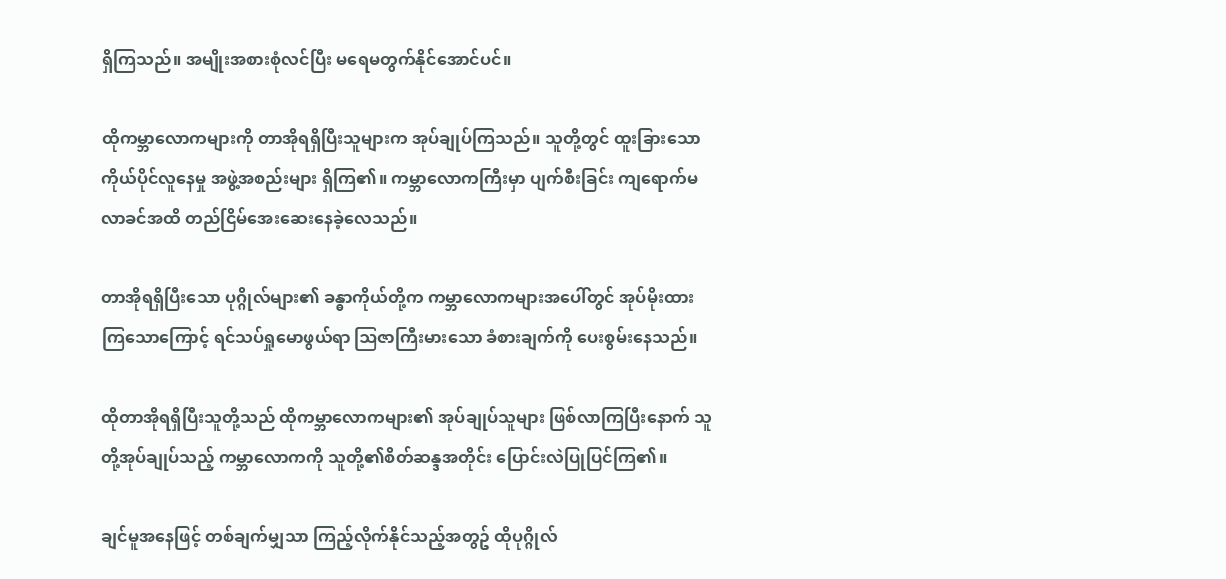ရှိကြသည်။ အမျိုးအစားစုံလင်ပြီး မရေမတွက်နိုင်အောင်ပင်။

ထိုကမ္ဘာလောကများကို တာအိုရရှိပြီးသူများက အုပ်ချုပ်ကြသည်။ သူတို့တွင် ထူးခြားသော ကိုယ်ပိုင်လူနေမှု အဖွဲ့အစည်းများ ရှိကြ၏။ ကမ္ဘာလောကကြီးမှာ ပျက်စီးခြင်း ကျရောက်မလာခင်အထိ တည်ငြိမ်အေးဆေးနေခဲ့လေသည်။

တာအိုရရှိပြီးသော ပုဂ္ဂိုလ်များ၏ ခန္ဓာကိုယ်တို့က ကမ္ဘာလောကများအပေါ်တွင် အုပ်မိုးထားကြသောကြောင့် ရင်သပ်ရှုမောဖွယ်ရာ ဩဇာကြီးမားသော ခံစားချက်ကို ပေးစွမ်းနေသည်။

ထိုတာအိုရရှိပြီးသူတို့သည် ထိုကမ္ဘာလောကများ၏ အုပ်ချုပ်သူများ ဖြစ်လာကြပြီးနောက် သူတို့အုပ်ချုပ်သည့် ကမ္ဘာလောကကို သူတို့၏စိတ်ဆန္ဒအတိုင်း ပြောင်းလဲပြုပြင်ကြ၏။

ချင်မူအနေဖြင့် တစ်ချက်မျှသာ ကြည့်လိုက်နိုင်သည့်အတွဥ် ထိုပုဂ္ဂိုလ်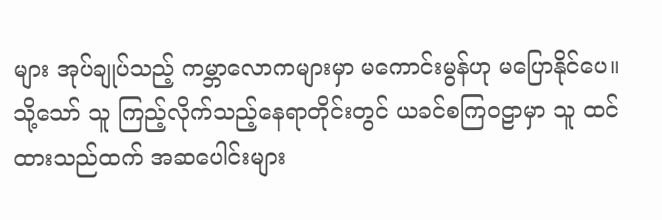များ အုပ်ချုပ်သည့် ကမ္ဘာလောကများမှာ မကောင်းမွန်ဟု မပြောနိုင်ပေ။ သို့သော် သူ ကြည့်လိုက်သည့်နေရာတိုင်းတွင် ယခင်စကြ၀ဠာမှာ သူ ထင်ထားသည်ထက် အ‌ဆပေါင်းများ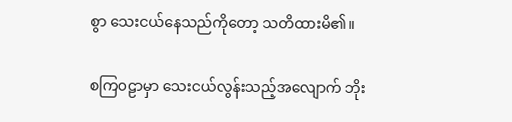စွာ သေးငယ်နေသည်ကိုတော့ သတိထားမိ၏။

စကြ၀ဠာမှာ သေးငယ်လွန်းသည့်အလျောက် ဘိုး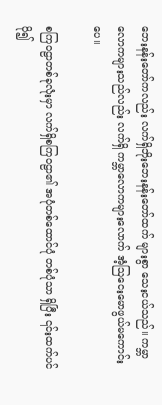ဘေးနန်းတော်ကလည်း လက်ရှိဘိုးဘေးနန်းတော်ထက် များစွာ သေးငယ်သည်။ ကမ္ဘာလောကများသည်လည်း လက်ရှိ ကမ္ဘာလောကများလောက် အံ့ဩငေးမောဖွယ်မကောင်းပေ။

စကြ၀ဠာတစ်ခုလုံးမှာ လက်ရှိစကြ၀ဠာ၏ အပုံတစ်ထောင်ပုံ တစ်ပုံသာ ရှိပြီး ၎င်းထက်ပင် ပို၍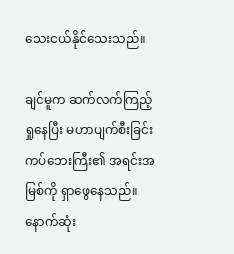သေးငယ်နိုင်သေးသည်။

ချင်မူက ဆက်လက်ကြည့်ရှုနေပြီး မဟာပျက်စီးခြင်းကပ်ဘေးကြီး၏ အရင်းအမြစ်ကို ရှာဖွေနေသည်။ နောက်ဆုံး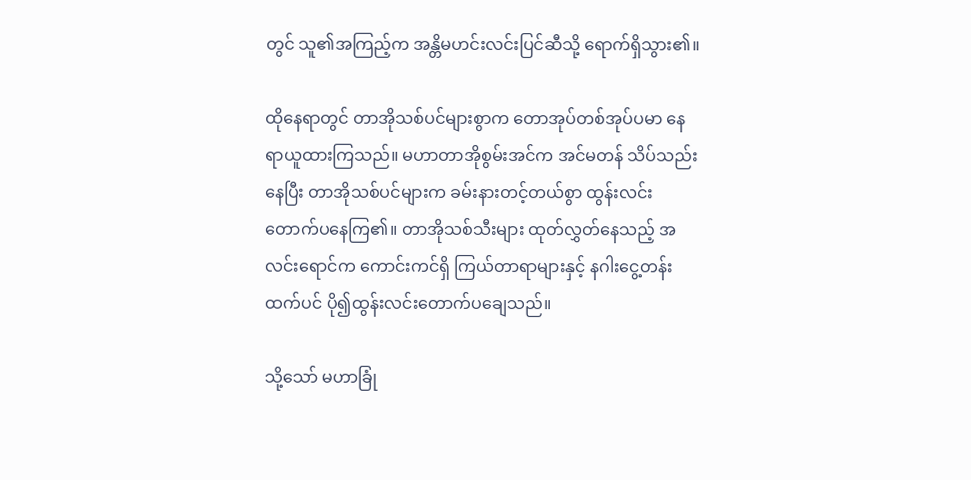တွင် သူ၏အကြည့်က အန္တိမဟင်းလင်းပြင်ဆီသို့ ရောက်ရှိသွား၏။

ထိုနေရာတွင် တာအိုသစ်ပင်များစွာက တောအုပ်တစ်အုပ်ပမာ နေရာယူထားကြသည်။ မဟာတာအိုစွမ်းအင်က အင်မတန် သိပ်သည်းနေပြီး တာအိုသစ်ပင်များက ခမ်းနားတင့်တယ်စွာ ထွန်းလင်းတောက်ပနေကြ၏။ တာအိုသစ်သီးများ ထုတ်လွှတ်နေသည့် အလင်းရောင်က ကောင်းကင်ရှိ ကြယ်တာရာများနှင့် နဂါးငွေ့တန်းထက်ပင် ပို၍ထွန်းလင်းတောက်ပချေသည်။

သို့သော် မဟာခြုံ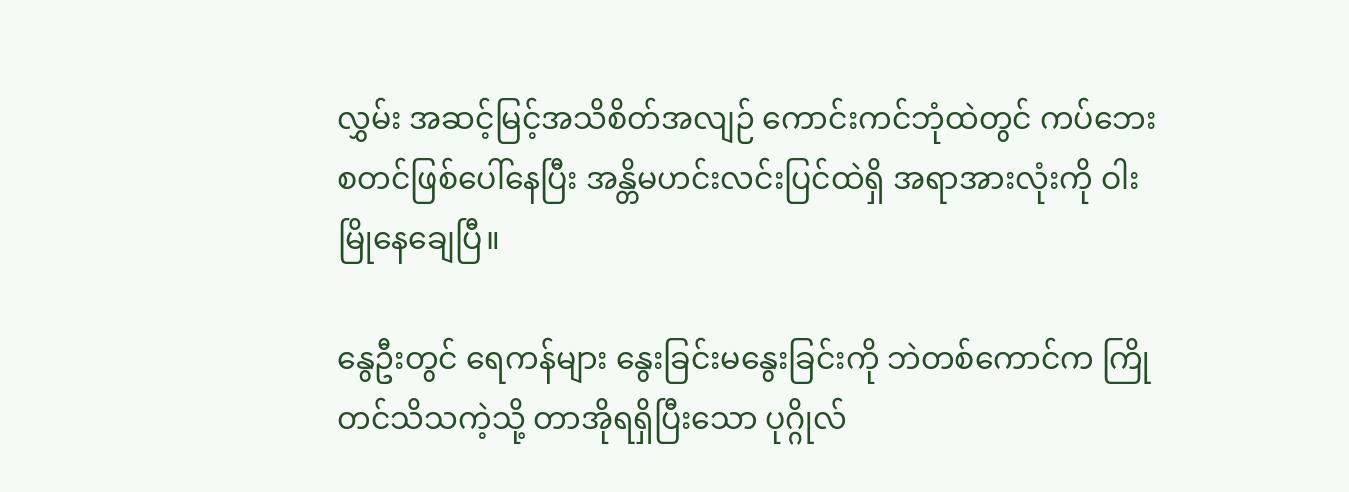လွှမ်း အဆင့်မြင့်အသိစိတ်အလျဉ် ကောင်းကင်ဘုံထဲတွင် ကပ်ဘေး စတင်ဖြစ်ပေါ်နေပြီး အန္တိမဟင်းလင်းပြင်ထဲရှိ အရာအားလုံးကို ဝါးမြိုနေချေပြီ။

နွေဦးတွင် ရေကန်များ နွေးခြင်းမနွေးခြင်းကို ဘဲတစ်ကောင်က ကြိုတင်သိသကဲ့သို့ တာအိုရရှိပြီးသော ပုဂ္ဂိုလ်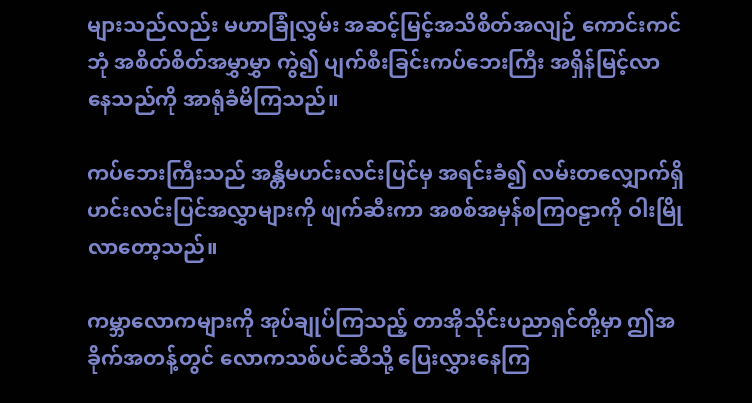များသည်လည်း မဟာခြုံလွှမ်း အဆင့်မြင့်အသိစိတ်အလျဉ် ကောင်းကင်ဘုံ အစိတ်စိတ်အမွှာမွှာ ကွဲ၍ ပျက်စီးခြင်းကပ်ဘေးကြီး အရှိန်မြင့်လာနေသည်ကို အာရုံခံမိကြသည်။

ကပ်ဘေးကြီးသည် အန္တိမဟင်းလင်းပြင်မှ အရင်းခံ၍ လမ်းတလျှောက်ရှိ ဟင်းလင်းပြင်အလွှာများကို ဖျက်ဆီးကာ အစစ်အမှန်စကြ၀ဠာကို ဝါးမြိုလာတော့သည်။

ကမ္ဘာလောကများကို အုပ်ချုပ်ကြသည့် တာအိုသိုင်းပညာရှင်တို့မှာ ဤအခိုက်အတန့်တွင် လောကသစ်ပင်ဆီသို့ ပြေးလွှားနေကြ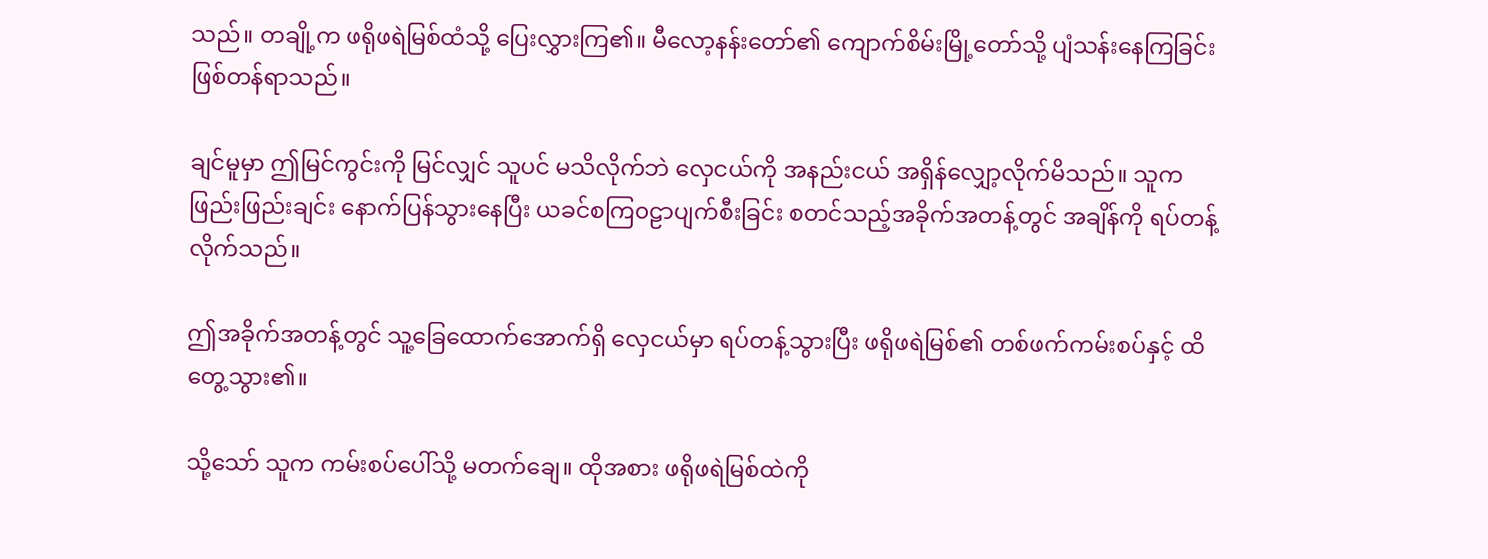သည်။ တချို့က ဖရိုဖရဲမြစ်ထံသို့ ပြေးလွှားကြ၏။ မီလော့နန်းတော်၏ ကျောက်စိမ်းမြို့တော်သို့ ပျံသန်းနေကြခြင်း ဖြစ်တန်ရာသည်။

ချင်မူမှာ ဤမြင်ကွင်းကို မြင်လျှင် သူပင် မသိလိုက်ဘဲ လှေငယ်ကို အနည်းငယ် အရှိန်လျှော့လိုက်မိသည်။ သူက ဖြည်းဖြည်းချင်း နောက်ပြန်သွားနေပြီး ယခင်စကြ၀ဠာပျက်စီးခြင်း စတင်သည့်အခိုက်အတန့်တွင် အချိန်ကို ရပ်တန့်လိုက်သည်။

ဤအခိုက်အတန့်တွင် သူ့ခြေထောက်အောက်ရှိ လှေငယ်မှာ ရပ်တန့်သွားပြီး ဖရိုဖရဲမြစ်၏ တစ်ဖက်ကမ်းစပ်နှင့် ထိတွေ့သွား၏။

သို့သော် သူက ကမ်းစပ်ပေါ်သို့ ‌မတက်ချေ။ ထိုအစား ဖရိုဖရဲမြစ်ထဲကို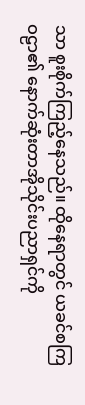သာ စူးစိုက်ကြည့်နေသည်။ ထိုနေရာတွင် ယခင်စကြဝဠာ၏ နောက်ဆုံးတာအိုသိုင်းပညာရှင်ကို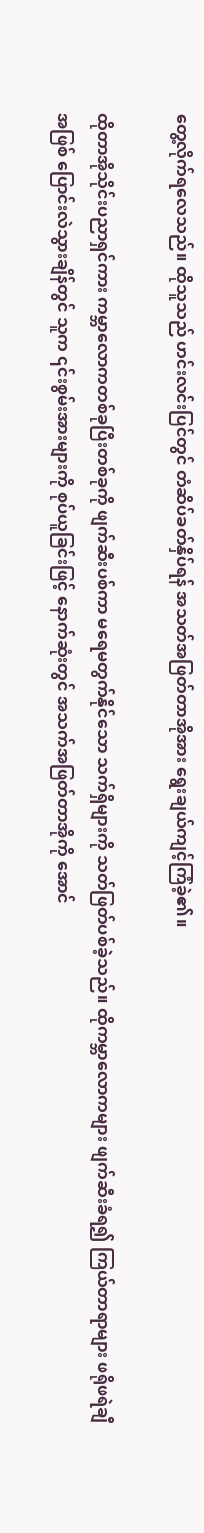တွေ့လိုက်ရလေသည်။ ထိုသူသည် ဟင်းလင်းပြင်တွင် တံဆိပ်ခတ်နှိပ်ရန် အသတ်အဖြတ်တာအိုအား ရွေးချယ်ကျင့်ကြံခဲ့၏။

ထိုတာအိုသိုင်းပညာရှင်ကား ကမ္ဘာလောကတစ်ခုပြီးတစ်ခုကို ဖျက်ဆီးပစ်ကာ မရေမတွက်နိုင်သော သက်ရှိများကို သတ်ဖြတ်ပစ်ခဲ့သည်။ ထိုကမ္ဘာလောကများ ဖျက်ဆီးခံရ၍ ကြယ်တာရာများ ဖရိုဖရဲချီအဖြစ် ပြောင်းလဲသွားချိန်တွင် သူက ၎င်းစွမ်းအားများကို စုပ်ယူခြင်းဖြင့် နောက်ဆုံးတွင် အသက်အဖြတ်တာအိုကို အောင်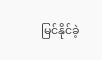မြင်နိုင်ခဲ့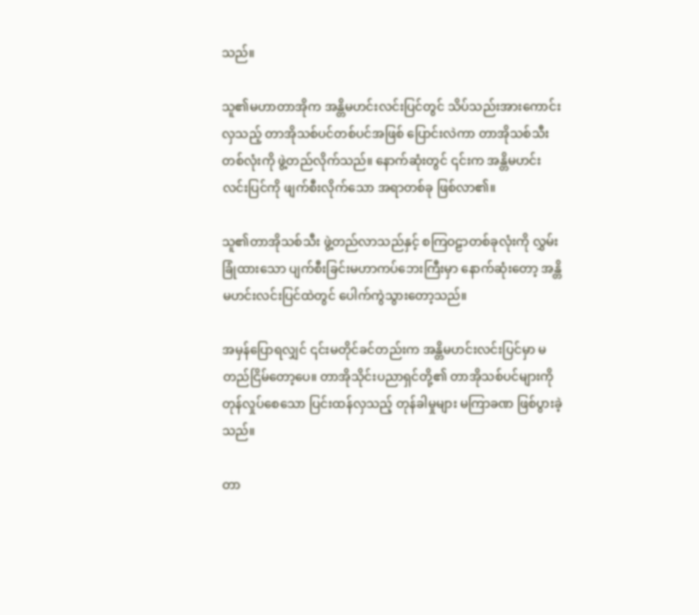သည်။

သူ၏မဟာတာအိုက အန္တိမဟင်းလင်းပြင်တွင် သိပ်သည်းအားကောင်းလှသည့် တာအိုသစ်ပင်တစ်ပင်အဖြစ် ပြောင်းလဲကာ တာအိုသစ်သီးတစ်လုံးကို ဖွဲ့တည်လိုက်သည်။ နောက်ဆုံးတွင် ၎င်းက အန္တိမဟင်းလင်းပြင်ကို ဖျက်စီးလိုက်သော အရာတစ်ခု ဖြစ်လာ၏။

သူ၏တာအိုသစ်သီး ဖွဲ့တည်လာသည်နှင့် စကြဝဠာတစ်ခုလုံးကို လွှမ်းခြုံထားသော ပျက်စီးခြင်းမဟာကပ်ဘေးကြီးမှာ နောက်ဆုံးတော့ အန္တိမ‌ဟင်းလင်းပြင်ထဲတွင် ပေါက်ကွဲသွားတော့သည်။

အမှန်ပြောရလျှင် ၎င်းမတိုင်ခင်တည်းက အန္တိမဟင်းလင်းပြင်မှာ မတည်ငြိမ်တော့ပေ။ တာအိုသိုင်းပညာရှင်တို့၏ တာအိုသစ်ပင်များကို တုန်လှုပ်စေသော ပြင်းထန်လှသည့် တုန်ခါမှုများ မကြာခဏ ဖြစ်ပွားခဲ့သည်။

တာ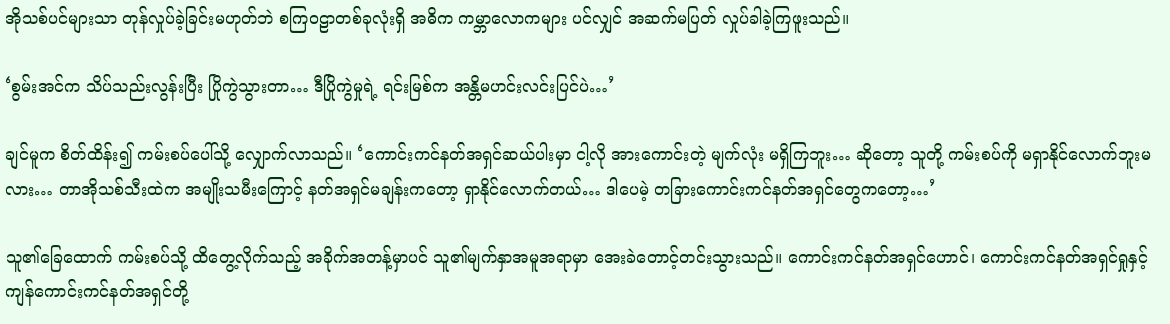အိုသစ်ပင်များသာ တုန်လှုပ်ခဲ့ခြင်းမဟုတ်ဘဲ စကြ၀ဠာတစ်ခုလုံးရှိ အဓိက ကမ္ဘာလောကများ ပင်လျှင် အဆက်မပြတ် လှုပ်ခါခဲ့ကြဖူးသည်။

‘စွမ်းအင်က သိပ်သည်းလွန်းပြီး ပြိုကွဲသွားတာ… ဒီပြိုကွဲမှုရဲ့ ရင်းမြစ်က အန္တိမဟင်းလင်းပြင်ပဲ…’

ချင်မူက စိတ်ထိန်း၍ ကမ်းစပ်ပေါ်သို့ လျှောက်လာသည်။ ‘ကောင်းကင်နတ်အရှင်ဆယ်ပါးမှာ ငါ့လို အားကောင်းတဲ့ မျက်လုံး မရှိကြဘူး… ဆိုတော့ သူတို့ ကမ်းစပ်ကို မရှာနိုင်လောက်ဘူးမလား… တာအိုသစ်သီးထဲက အမျိုးသမီးကြောင့် နတ်အရှင်မချန်းကတော့ ရှာနိုင်လောက်တယ်… ဒါပေမဲ့ တခြားကောင်းကင်နတ်အရှင်တွေကတော့…’

သူ၏ခြေထောက် ကမ်းစပ်သို့ ထိတွေ့လိုက်သည့် အခိုက်အတန့်မှာပင် သူ၏မျက်နှာအမူအရာမှာ အေးခဲတောင့်တင်းသွားသည်။ ကောင်းကင်နတ်အရှင်ဟောင်၊ ကောင်းကင်နတ်အရှင်ရှုနှင့် ကျန်ကောင်းကင်နတ်အရှင်တို့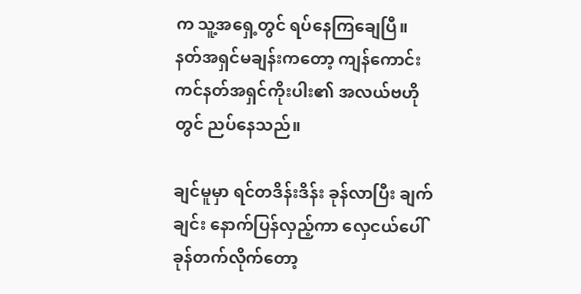က သူ့အရှေ့တွင် ရပ်နေကြချေပြီ။ နတ်အရှင်မချန်းကတော့ ကျန်ကောင်းကင်နတ်အရှင်ကိုးပါး၏ အလယ်ဗဟိုတွင် ညပ်နေသည်။

ချင်မူမှာ ရင်တဒိန်းဒိန်း ခုန်လာပြီး ချက်ချင်း နောက်ပြန်လှည့်ကာ လှေငယ်ပေါ် ခုန်တက်လိုက်တော့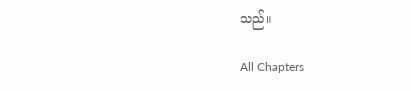သည်။

All Chapters